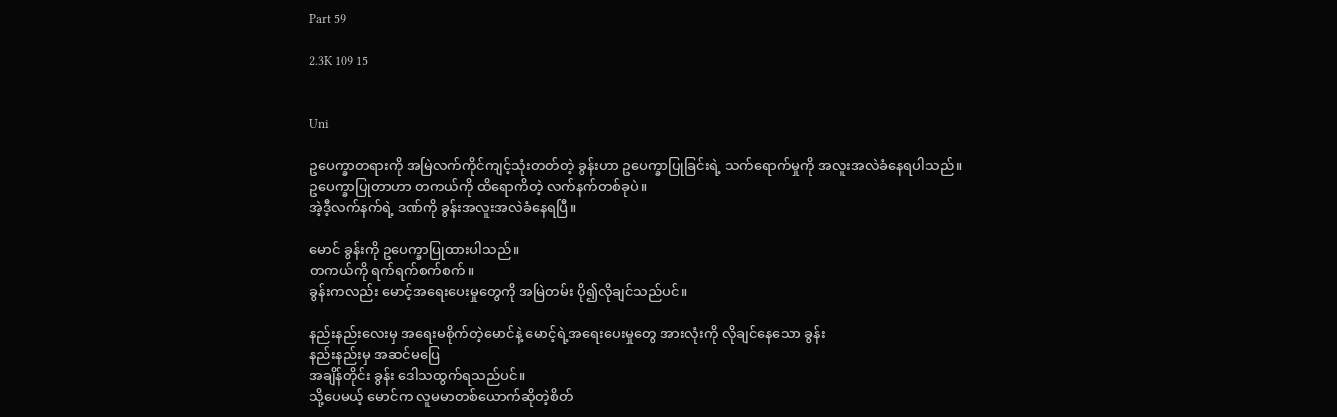Part 59

2.3K 109 15


Uni

ဥပေက္ခာတရားကို အမြဲလက်ကိုင်ကျင့်သုံးတတ်တဲ့ ခွန်းဟာ ဥပေက္ခာပြုခြင်းရဲ့ သက်ရောက်မှုကို အလူးအလဲခံနေရပါသည်။
ဥပေက္ခာပြုတာဟာ တကယ်ကို ထိရောကိတဲ့ လက်နက်တစ်ခုပဲ။
အဲ့ဒီ့လက်နက်ရဲ့ ဒဏ်ကို ခွန်းအလူးအလဲခံနေရပြီ။

မောင် ခွန်းကို ဥပေက္ခာပြုထားပါသည်။
တကယ်ကို ရက်ရက်စက်စက်။
ခွန်းကလည်း မောင့်အရေးပေးမှုတွေကို အမြဲတမ်း ပို၍လိုချင်သည်ပင်။

နည်းနည်းလေးမှ အရေးမစိုက်တဲ့မောင်နဲ့ မောင့်ရဲ့အရေးပေးမှုတွေ အားလုံးကို လိုချင်နေသော ခွန်း
နည်းနည်းမှ အဆင်မပြေ
အချိန်တိုင်း ခွန်း ဒေါသထွက်ရသည်ပင်။
သို့ပေမယ့် မောင်က လူမမာတစ်ယောက်ဆိုတဲ့စိတ်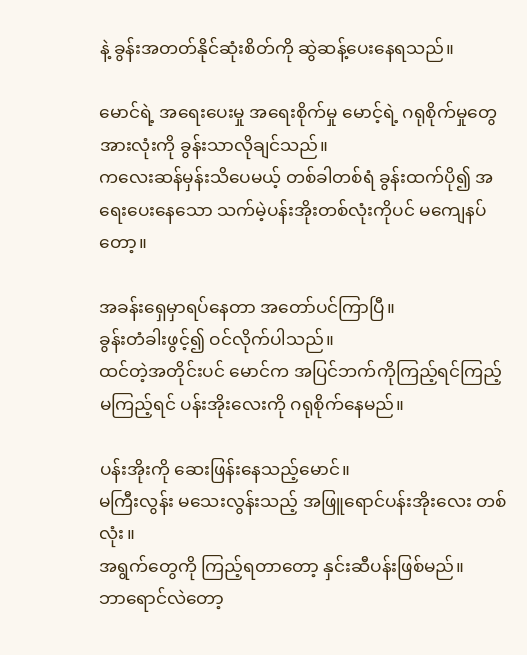နဲ့ ခွန်းအတတ်နိုင်ဆုံးစိတ်ကို ဆွဲဆန့်ပေးနေရသည်။

မောင်ရဲ့ အရေးပေးမှု အရေးစိုက်မှု မောင့်ရဲ့ ဂရုစိုက်မှုတွေ အားလုံးကို ခွန်းသာလိုချင်သည်။
ကလေးဆန်မှန်းသိပေမယ့် တစ်ခါတစ်ရံ ခွန်းထက်ပို၍ အရေးပေးနေသော သက်မဲ့ပန်းအိုးတစ်လုံးကိုပင် မကျေနပ်တော့။

အခန်းရှေမှာရပ်နေတာ အတော်ပင်ကြာပြီ။
ခွန်းတံခါးဖွင့်၍ ဝင်လိုက်ပါသည်။
ထင်တဲ့အတိုင်းပင် မောင်က အပြင်ဘက်ကိုကြည့်ရင်ကြည့် မကြည့်ရင် ပန်းအိုးလေးကို ဂရုစိုက်နေမည်။

ပန်းအိုးကို ဆေးဖြန်းနေသည့်မောင်။
မကြီးလွန်း မသေးလွန်းသည့် အဖြူရောင်ပန်းအိုးလေး တစ်လုံး။
အရွက်တွေကို ကြည့်ရတာတော့ နှင်းဆီပန်းဖြစ်မည်။
ဘာရောင်လဲတော့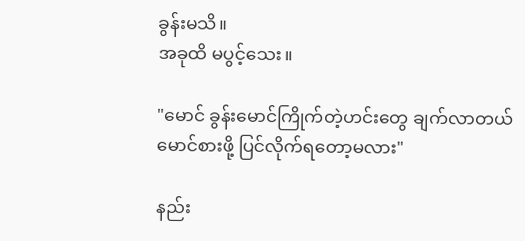ခွန်းမသိ။
အခုထိ မပွင့်သေး။

"မောင် ခွန်းမောင်ကြိုက်တဲ့ဟင်းတွေ ချက်လာတယ်
မောင်စားဖို့ ပြင်လိုက်ရတော့မလား"

နည်း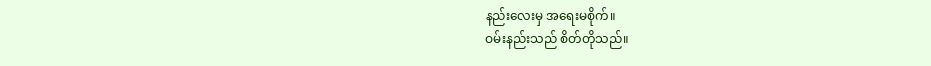နည်းလေးမှ အရေးမစိုက်။
ဝမ်းနည်းသည် စိတ်တိုသည်။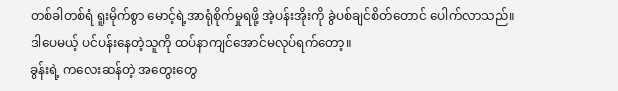တစ်ခါတစ်ရံ ရူးမိုက်စွာ မောင့်ရဲ့အာရုံစိုက်မှုရဖို့ အဲ့ပန်းအိုးကို ခွဲပစ်ချင်စိတ်တောင် ပေါက်လာသည်။
ဒါပေမယ့် ပင်ပန်းနေတဲ့သူကို ထပ်နာကျင်အောင်မလုပ်ရက်တော့။
ခွန်းရဲ့ ကလေးဆန်တဲ့ အတွေးတွေ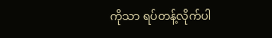ကိုသာ ရပ်တန့်လိုက်ပါ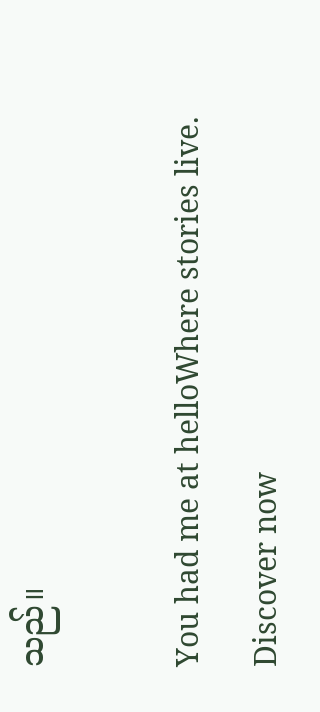သည်။

You had me at helloWhere stories live. Discover now